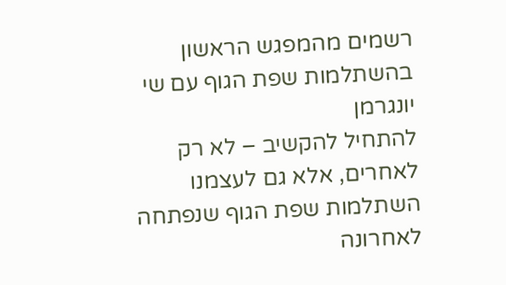רשמים מהמפגש הראשון בהשתלמות שפת הגוף עם שי יונגרמן
להתחיל להקשיב – לא רק לאחרים, אלא גם לעצמנו
השתלמות שפת הגוף שנפתחה לאחרונה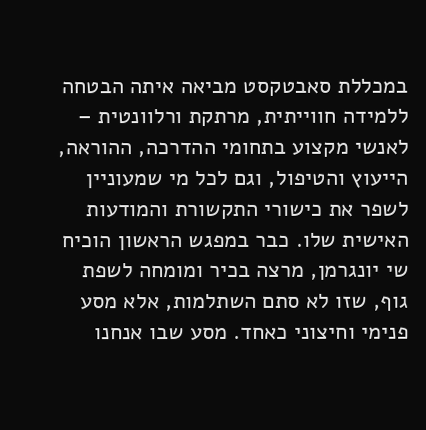במכללת סאבטקסט מביאה איתה הבטחה ללמידה חווייתית, מרתקת ורלוונטית – לאנשי מקצוע בתחומי ההדרכה, ההוראה, הייעוץ והטיפול, וגם לכל מי שמעוניין לשפר את כישורי התקשורת והמודעות האישית שלו. כבר במפגש הראשון הוכיח שי יונגרמן, מרצה בכיר ומומחה לשפת גוף, שזו לא סתם השתלמות, אלא מסע פנימי וחיצוני כאחד. מסע שבו אנחנו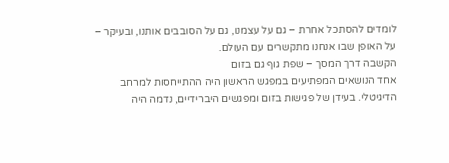לומדים להסתכל אחרת – גם על עצמנו, גם על הסובבים אותנו, ובעיקר – על האופן שבו אנחנו מתקשרים עם העולם.
הקשבה דרך המסך – שפת גוף גם בזום
אחד הנושאים המפתיעים במפגש הראשון היה ההתייחסות למרחב הדיגיטלי. בעידן של פגישות בזום ומפגשים היברידיים, נדמה היה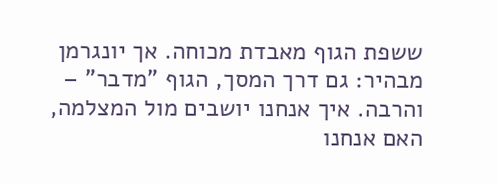ששפת הגוף מאבדת מכוחה. אך יונגרמן מבהיר: גם דרך המסך, הגוף "מדבר" – והרבה. איך אנחנו יושבים מול המצלמה, האם אנחנו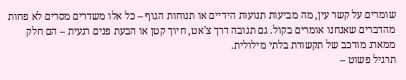שומרים על קשר עין, מה מביעות תנועות הידיים או תנוחות הגוף – כל אלו משדרים מסרים לא פחות מהדברים שאנחנו אומרים בקול. גם תגובה דרך צ'אט, חיוך קטן או הבעת פנים רגעית – הם חלק ממארג מורכב של תקשורת בלתי מילולית.
תרגיל פשוט –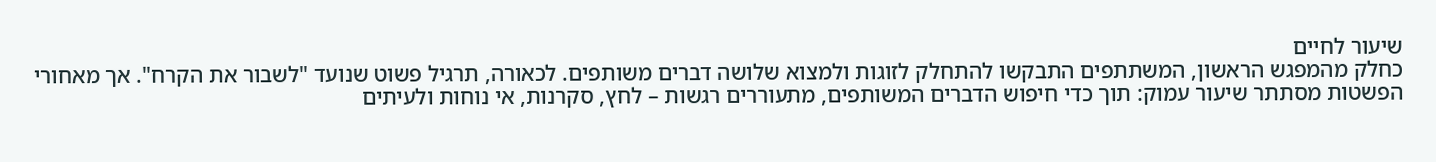שיעור לחיים
כחלק מהמפגש הראשון, המשתתפים התבקשו להתחלק לזוגות ולמצוא שלושה דברים משותפים. לכאורה, תרגיל פשוט שנועד "לשבור את הקרח". אך מאחורי הפשטות מסתתר שיעור עמוק: תוך כדי חיפוש הדברים המשותפים, מתעוררים רגשות – לחץ, סקרנות, אי נוחות ולעיתים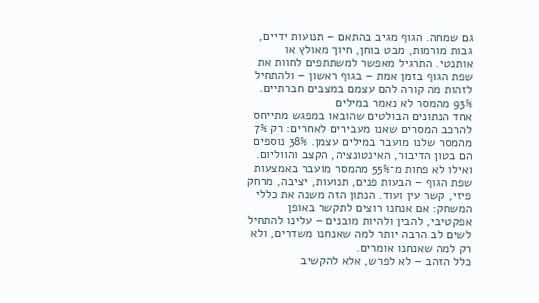גם שמחה. הגוף מגיב בהתאם – תנועות ידיים, גבות מורמות, מבט בוחן, חיוך מאולץ או אותנטי. התרגיל מאפשר למשתתפים לחוות את שפת הגוף בזמן אמת – בגוף ראשון – ולהתחיל לזהות מה קורה להם עצמם במצבים חברתיים.
93% מהמסר לא נאמר במילים
אחד הנתונים הבולטים שהובאו במפגש מתייחס להרכב המסרים שאנו מעבירים לאחרים: רק 7% מהמסר שלנו מועבר במילים עצמן. 38% נוספים הם בטון הדיבור, האינטונציה, הקצב והווליום. ואילו לא פחות מ־55% מהמסר מועבר באמצעות שפת הגוף – הבעות פנים, תנועות, יציבה, מרחק פיזי, קשר עין ועוד. הנתון הזה משנה את כללי המשחק: אם אנחנו רוצים לתקשר באופן אפקטיבי, להבין ולהיות מובנים – עלינו להתחיל לשים לב הרבה יותר למה שאנחנו משדרים, ולא רק למה שאנחנו אומרים.
כלל הזהב – לא לפרש, אלא להקשיב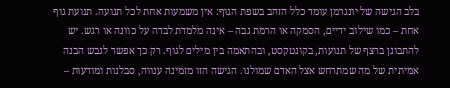בלב הגישה של יונגרמן עומד כלל הזהב בשפת הגוף: אין משמעות אחת לכל תנועה. תנועת גוף אחת – כמו שילוב ידיים, הסמקה או הרמת גבה – אינה מלמדת לבדה על כוונה או רגש. יש להתבונן ברצף של תנועות, בקונטקסט, ובהתאמה בין מילים לגוף. רק כך אפשר לגבש הבנה אמיתית של מה שמתרחש אצל האדם שמולנו. הגישה הזו מזמינה ענווה, סבלנות ומודעות –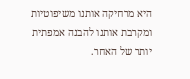היא מרחיקה אותנו משיפוטיות ומקרבת אותנו להבנה אמפתית יותר של האחר.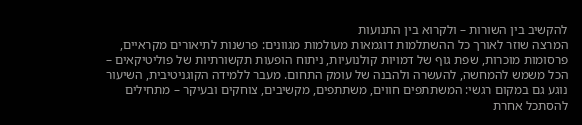להקשיב בין השורות – ולקרוא בין התנועות
המרצה שוזר לאורך כל ההשתלמות דוגמאות מעולמות מגוונים: פרשנות לתיאורים מקראיים, פרסומות מוכרות, שפת גוף של דמויות קולנועיות, ניתוח הופעות תקשורתיות של פוליטיקאים – הכל משמש להמחשה, להעשרה ולהבנה של עומק התחום. מעבר ללמידה הקוגניטיבית, השיעור נוגע גם במקום רגשי: המשתתפים חווים, משתתפים, מקשיבים, צוחקים ובעיקר – מתחילים להסתכל אחרת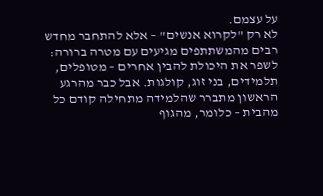על עצמם.
לא רק "לקרוא אנשים" – אלא להתחבר מחדש
רבים מהמשתתפים מגיעים עם מטרה ברורה: לשפר את היכולת להבין אחרים – מטופלים, תלמידים, בני זוג, קולגות. אבל כבר מהרגע הראשון מתברר שהלמידה מתחילה קודם כל מהבית – כלומר, מהגוף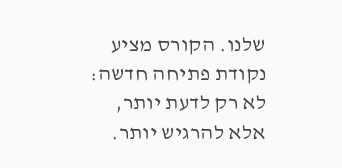שלנו. הקורס מציע נקודת פתיחה חדשה: לא רק לדעת יותר, אלא להרגיש יותר.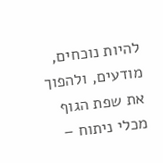להיות נוכחים, מודעים, ולהפוך את שפת הגוף מכלי ניתוח –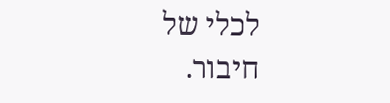לכלי של חיבור.